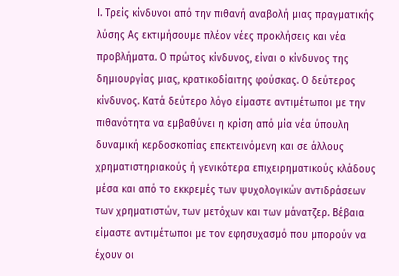Ι. Τρείς κίνδυνοι από την πιθανή αναβολή μιας πραγματικής λύσης Ας εκτιμήσουμε πλέον νέες προκλήσεις και νέα προβλήματα. Ο πρώτος κίνδυνος, είναι ο κίνδυνος της δημιουργίας μιας, κρατικοδίαιτης φούσκας. Ο δεύτερος κίνδυνος. Κατά δεύτερο λόγο είμαστε αντιμέτωποι με την πιθανότητα να εμβαθύνει η κρίση από μία νέα ύπουλη δυναμική κερδοσκοπίας επεκτεινόμενη και σε άλλους χρηματιστηριακούς ή γενικότερα επιχειρηματικούς κλάδους μέσα και από το εκκρεμές των ψυχολογικών αντιδράσεων των χρηματιστών, των μετόχων και των μάνατζερ. Βέβαια είμαστε αντιμέτωποι με τον εφησυχασμό που μπορούν να έχουν οι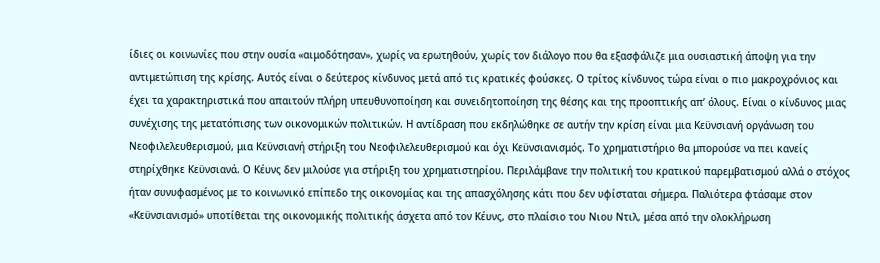ίδιες οι κοινωνίες που στην ουσία «αιμοδότησαν», χωρίς να ερωτηθούν, χωρίς τον διάλογο που θα εξασφάλιζε μια ουσιαστική άποψη για την αντιμετώπιση της κρίσης. Αυτός είναι ο δεύτερος κίνδυνος μετά από τις κρατικές φούσκες. Ο τρίτος κίνδυνος τώρα είναι ο πιο μακροχρόνιος και έχει τα χαρακτηριστικά που απαιτούν πλήρη υπευθυνοποίηση και συνειδητοποίηση της θέσης και της προοπτικής απ’ όλους. Είναι ο κίνδυνος μιας συνέχισης της μετατόπισης των οικονομικών πολιτικών. Η αντίδραση που εκδηλώθηκε σε αυτήν την κρίση είναι μια Κεϋνσιανή οργάνωση του Νεοφιλελευθερισμού, μια Κεϋνσιανή στήριξη του Νεοφιλελευθερισμού και όχι Κεϋνσιανισμός. Το χρηματιστήριο θα μπορούσε να πει κανείς στηρίχθηκε Κεϋνσιανά. Ο Κέυνς δεν μιλούσε για στήριξη του χρηματιστηρίου. Περιλάμβανε την πολιτική του κρατικού παρεμβατισμού αλλά ο στόχος ήταν συνυφασμένος με το κοινωνικό επίπεδο της οικονομίας και της απασχόλησης κάτι που δεν υφίσταται σήμερα. Παλιότερα φτάσαμε στον «Κεϋνσιανισμό» υποτίθεται της οικονομικής πολιτικής άσχετα από τον Κέυνς, στο πλαίσιο του Νιου Ντιλ, μέσα από την ολοκλήρωση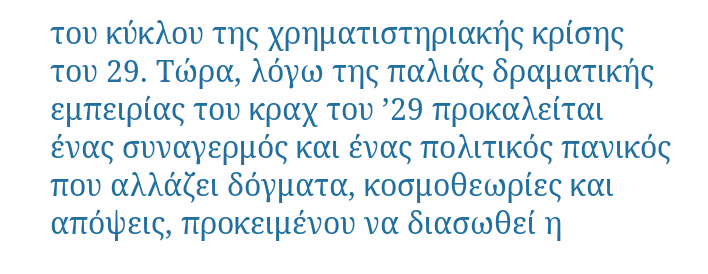του κύκλου της χρηματιστηριακής κρίσης του 29. Τώρα, λόγω της παλιάς δραματικής εμπειρίας του κραχ του ’29 προκαλείται ένας συναγερμός και ένας πολιτικός πανικός που αλλάζει δόγματα, κοσμοθεωρίες και απόψεις, προκειμένου να διασωθεί η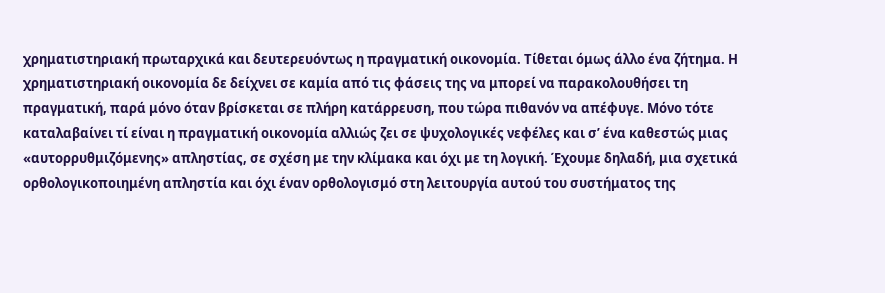χρηματιστηριακή πρωταρχικά και δευτερευόντως η πραγματική οικονομία. Τίθεται όμως άλλο ένα ζήτημα. Η χρηματιστηριακή οικονομία δε δείχνει σε καμία από τις φάσεις της να μπορεί να παρακολουθήσει τη πραγματική, παρά μόνο όταν βρίσκεται σε πλήρη κατάρρευση, που τώρα πιθανόν να απέφυγε. Μόνο τότε καταλαβαίνει τί είναι η πραγματική οικονομία αλλιώς ζει σε ψυχολογικές νεφέλες και σ’ ένα καθεστώς μιας «αυτορρυθμιζόμενης» απληστίας, σε σχέση με την κλίμακα και όχι με τη λογική. Έχουμε δηλαδή, μια σχετικά ορθολογικοποιημένη απληστία και όχι έναν ορθολογισμό στη λειτουργία αυτού του συστήματος της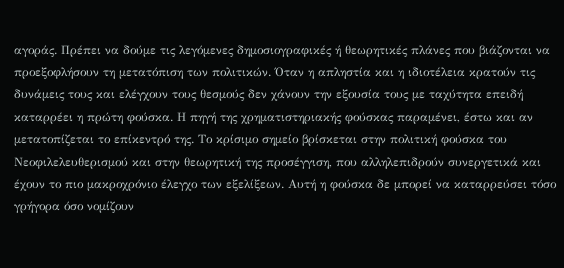αγοράς. Πρέπει να δούμε τις λεγόμενες δημοσιογραφικές ή θεωρητικές πλάνες που βιάζονται να προεξοφλήσουν τη μετατόπιση των πολιτικών. Όταν η απληστία και η ιδιοτέλεια κρατούν τις δυνάμεις τους και ελέγχουν τους θεσμούς δεν χάνουν την εξουσία τους με ταχύτητα επειδή καταρρέει η πρώτη φούσκα. Η πηγή της χρηματιστηριακής φούσκας παραμένει, έστω και αν μετατοπίζεται το επίκεντρό της. Το κρίσιμο σημείο βρίσκεται στην πολιτική φούσκα του Νεοφιλελευθερισμού και στην θεωρητική της προσέγγιση, που αλληλεπιδρούν συνεργετικά και έχουν το πιο μακροχρόνιο έλεγχο των εξελίξεων. Αυτή η φούσκα δε μπορεί να καταρρεύσει τόσο γρήγορα όσο νομίζουν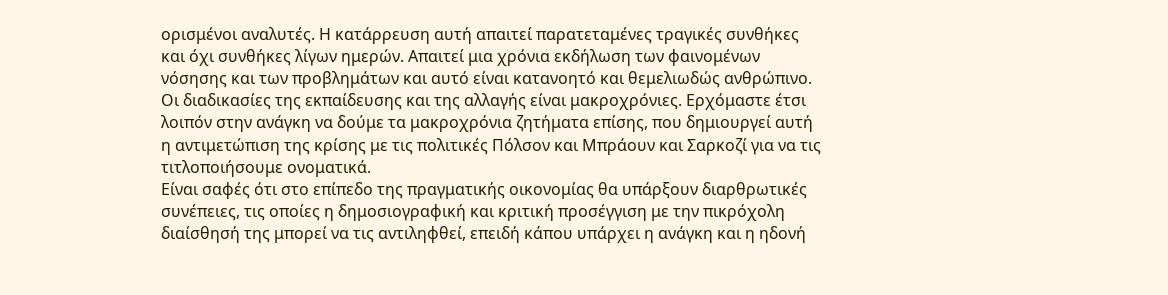ορισμένοι αναλυτές. Η κατάρρευση αυτή απαιτεί παρατεταμένες τραγικές συνθήκες και όχι συνθήκες λίγων ημερών. Απαιτεί μια χρόνια εκδήλωση των φαινομένων νόσησης και των προβλημάτων και αυτό είναι κατανοητό και θεμελιωδώς ανθρώπινο. Οι διαδικασίες της εκπαίδευσης και της αλλαγής είναι μακροχρόνιες. Ερχόμαστε έτσι λοιπόν στην ανάγκη να δούμε τα μακροχρόνια ζητήματα επίσης, που δημιουργεί αυτή η αντιμετώπιση της κρίσης με τις πολιτικές Πόλσον και Μπράουν και Σαρκοζί για να τις τιτλοποιήσουμε ονοματικά.
Είναι σαφές ότι στο επίπεδο της πραγματικής οικονομίας θα υπάρξουν διαρθρωτικές συνέπειες, τις οποίες η δημοσιογραφική και κριτική προσέγγιση με την πικρόχολη διαίσθησή της μπορεί να τις αντιληφθεί, επειδή κάπου υπάρχει η ανάγκη και η ηδονή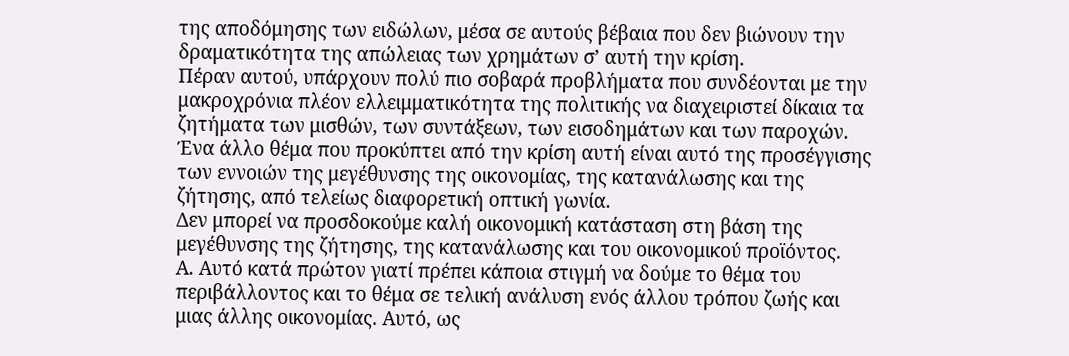της αποδόμησης των ειδώλων, μέσα σε αυτούς βέβαια που δεν βιώνουν την δραματικότητα της απώλειας των χρημάτων σ’ αυτή την κρίση.
Πέραν αυτού, υπάρχουν πολύ πιο σοβαρά προβλήματα που συνδέονται με την μακροχρόνια πλέον ελλειμματικότητα της πολιτικής να διαχειριστεί δίκαια τα ζητήματα των μισθών, των συντάξεων, των εισοδημάτων και των παροχών.
Ένα άλλο θέμα που προκύπτει από την κρίση αυτή είναι αυτό της προσέγγισης των εννοιών της μεγέθυνσης της οικονομίας, της κατανάλωσης και της ζήτησης, από τελείως διαφορετική οπτική γωνία.
Δεν μπορεί να προσδοκούμε καλή οικονομική κατάσταση στη βάση της μεγέθυνσης της ζήτησης, της κατανάλωσης και του οικονομικού προϊόντος.
Α. Αυτό κατά πρώτον γιατί πρέπει κάποια στιγμή να δούμε το θέμα του περιβάλλοντος και το θέμα σε τελική ανάλυση ενός άλλου τρόπου ζωής και μιας άλλης οικονομίας. Αυτό, ως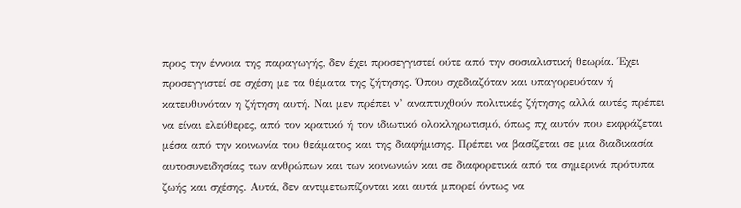προς την έννοια της παραγωγής, δεν έχει προσεγγιστεί ούτε από την σοσιαλιστική θεωρία. Έχει προσεγγιστεί σε σχέση με τα θέματα της ζήτησης. Όπου σχεδιαζόταν και υπαγορευόταν ή κατευθυνόταν η ζήτηση αυτή. Ναι μεν πρέπει ν’ αναπτυχθούν πολιτικές ζήτησης αλλά αυτές πρέπει να είναι ελεύθερες, από τον κρατικό ή τον ιδιωτικό ολοκληρωτισμό, όπως πχ αυτόν που εκφράζεται μέσα από την κοινωνία του θεάματος και της διαφήμισης. Πρέπει να βασίζεται σε μια διαδικασία αυτοσυνειδησίας των ανθρώπων και των κοινωνιών και σε διαφορετικά από τα σημερινά πρότυπα ζωής και σχέσης. Αυτά, δεν αντιμετωπίζονται και αυτά μπορεί όντως να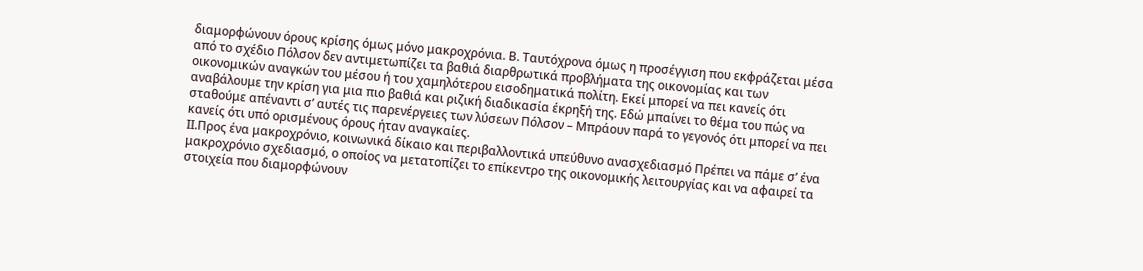διαμορφώνουν όρους κρίσης όμως μόνο μακροχρόνια. Β. Ταυτόχρονα όμως η προσέγγιση που εκφράζεται μέσα από το σχέδιο Πόλσον δεν αντιμετωπίζει τα βαθιά διαρθρωτικά προβλήματα της οικονομίας και των οικονομικών αναγκών του μέσου ή του χαμηλότερου εισοδηματικά πολίτη. Εκεί μπορεί να πει κανείς ότι αναβάλουμε την κρίση για μια πιο βαθιά και ριζική διαδικασία έκρηξή της. Εδώ μπαίνει το θέμα του πώς να σταθούμε απέναντι σ’ αυτές τις παρενέργειες των λύσεων Πόλσον – Μπράουν παρά το γεγονός ότι μπορεί να πει κανείς ότι υπό ορισμένους όρους ήταν αναγκαίες.
ΙΙ.Προς ένα μακροχρόνιο, κοινωνικά δίκαιο και περιβαλλοντικά υπεύθυνο ανασχεδιασμό Πρέπει να πάμε σ’ ένα μακροχρόνιο σχεδιασμό, ο οποίος να μετατοπίζει το επίκεντρο της οικονομικής λειτουργίας και να αφαιρεί τα στοιχεία που διαμορφώνουν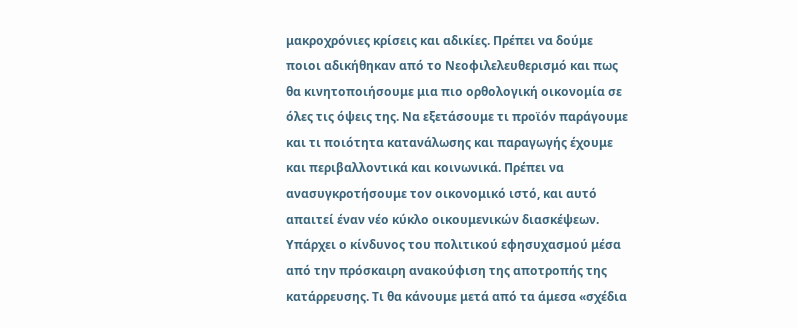μακροχρόνιες κρίσεις και αδικίες. Πρέπει να δούμε ποιοι αδικήθηκαν από το Νεοφιλελευθερισμό και πως θα κινητοποιήσουμε μια πιο ορθολογική οικονομία σε όλες τις όψεις της. Να εξετάσουμε τι προϊόν παράγουμε και τι ποιότητα κατανάλωσης και παραγωγής έχουμε και περιβαλλοντικά και κοινωνικά. Πρέπει να ανασυγκροτήσουμε τον οικονομικό ιστό, και αυτό απαιτεί έναν νέο κύκλο οικουμενικών διασκέψεων. Υπάρχει ο κίνδυνος του πολιτικού εφησυχασμού μέσα από την πρόσκαιρη ανακούφιση της αποτροπής της κατάρρευσης. Τι θα κάνουμε μετά από τα άμεσα «σχέδια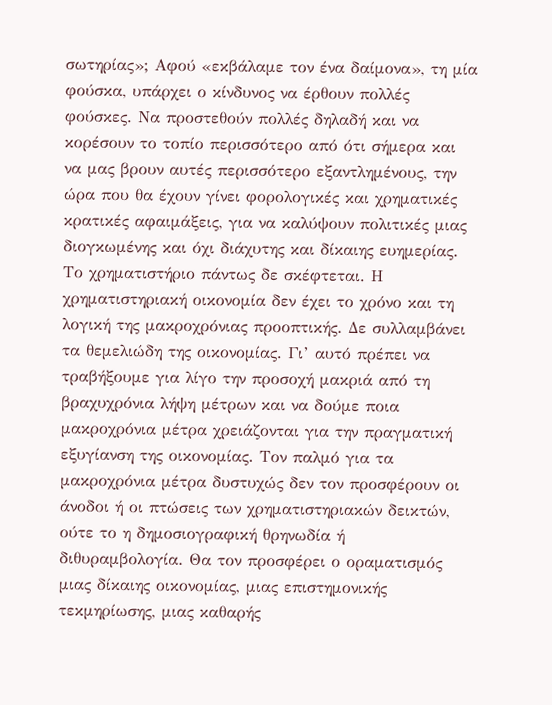σωτηρίας»; Αφού «εκβάλαμε τον ένα δαίμονα», τη μία φούσκα, υπάρχει ο κίνδυνος να έρθουν πολλές φούσκες. Να προστεθούν πολλές δηλαδή και να κορέσουν το τοπίο περισσότερο από ότι σήμερα και να μας βρουν αυτές περισσότερο εξαντλημένους, την ώρα που θα έχουν γίνει φορολογικές και χρηματικές κρατικές αφαιμάξεις, για να καλύψουν πολιτικές μιας διογκωμένης και όχι διάχυτης και δίκαιης ευημερίας.
Το χρηματιστήριο πάντως δε σκέφτεται. Η χρηματιστηριακή οικονομία δεν έχει το χρόνο και τη λογική της μακροχρόνιας προοπτικής. Δε συλλαμβάνει τα θεμελιώδη της οικονομίας. Γι’ αυτό πρέπει να τραβήξουμε για λίγο την προσοχή μακριά από τη βραχυχρόνια λήψη μέτρων και να δούμε ποια μακροχρόνια μέτρα χρειάζονται για την πραγματική εξυγίανση της οικονομίας. Τον παλμό για τα μακροχρόνια μέτρα δυστυχώς δεν τον προσφέρουν οι άνοδοι ή οι πτώσεις των χρηματιστηριακών δεικτών, ούτε το η δημοσιογραφική θρηνωδία ή διθυραμβολογία. Θα τον προσφέρει ο οραματισμός μιας δίκαιης οικονομίας, μιας επιστημονικής τεκμηρίωσης, μιας καθαρής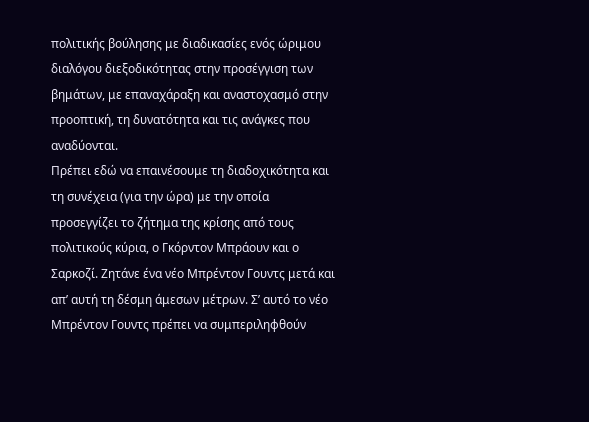πολιτικής βούλησης με διαδικασίες ενός ώριμου διαλόγου διεξοδικότητας στην προσέγγιση των βημάτων, με επαναχάραξη και αναστοχασμό στην προοπτική, τη δυνατότητα και τις ανάγκες που αναδύονται.
Πρέπει εδώ να επαινέσουμε τη διαδοχικότητα και τη συνέχεια (για την ώρα) με την οποία προσεγγίζει το ζήτημα της κρίσης από τους πολιτικούς κύρια, ο Γκόρντον Μπράουν και ο Σαρκοζί. Ζητάνε ένα νέο Μπρέντον Γουντς μετά και απ’ αυτή τη δέσμη άμεσων μέτρων. Σ’ αυτό το νέο Μπρέντον Γουντς πρέπει να συμπεριληφθούν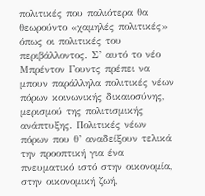πολιτικές που παλιότερα θα θεωρούντο «χαμηλές πολιτικές» όπως οι πολιτικές του περιβάλλοντος. Σ’ αυτό το νέο Μπρέντον Γουντς πρέπει να μπουν παράλληλα πολιτικές νέων πόρων κοινωνικής δικαιοσύνης, μερισμού της πολιτισμικής ανάπτυξης. Πολιτικές νέων πόρων που θ’ αναδείξουν τελικά την προοπτική για ένα πνευματικό ιστό στην οικονομία, στην οικονομική ζωή,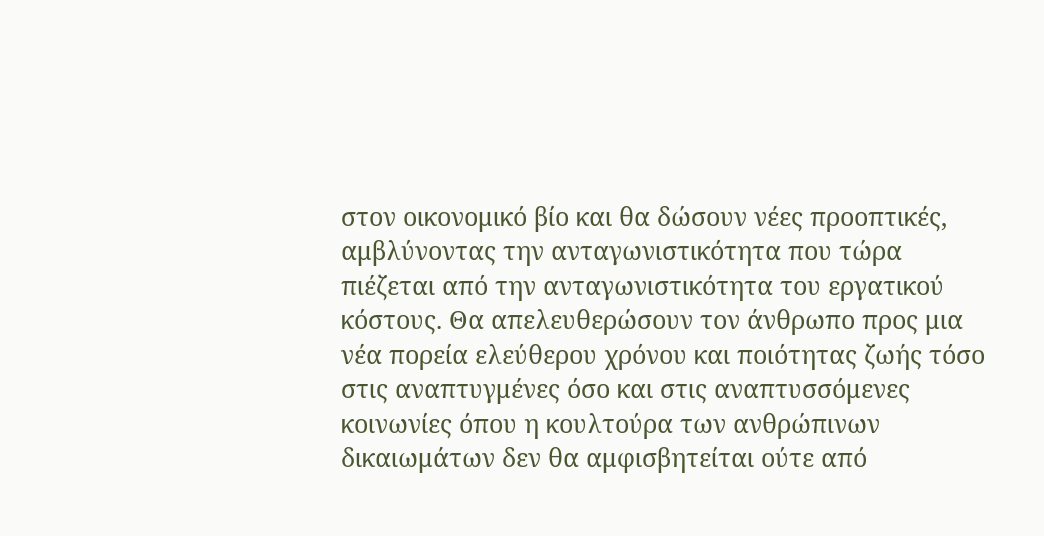στον οικονομικό βίο και θα δώσουν νέες προοπτικές, αμβλύνοντας την ανταγωνιστικότητα που τώρα πιέζεται από την ανταγωνιστικότητα του εργατικού κόστους. Θα απελευθερώσουν τον άνθρωπο προς μια νέα πορεία ελεύθερου χρόνου και ποιότητας ζωής τόσο στις αναπτυγμένες όσο και στις αναπτυσσόμενες κοινωνίες όπου η κουλτούρα των ανθρώπινων δικαιωμάτων δεν θα αμφισβητείται ούτε από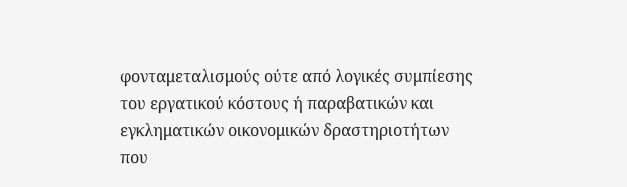φονταμεταλισμούς ούτε από λογικές συμπίεσης του εργατικού κόστους ή παραβατικών και εγκληματικών οικονομικών δραστηριοτήτων που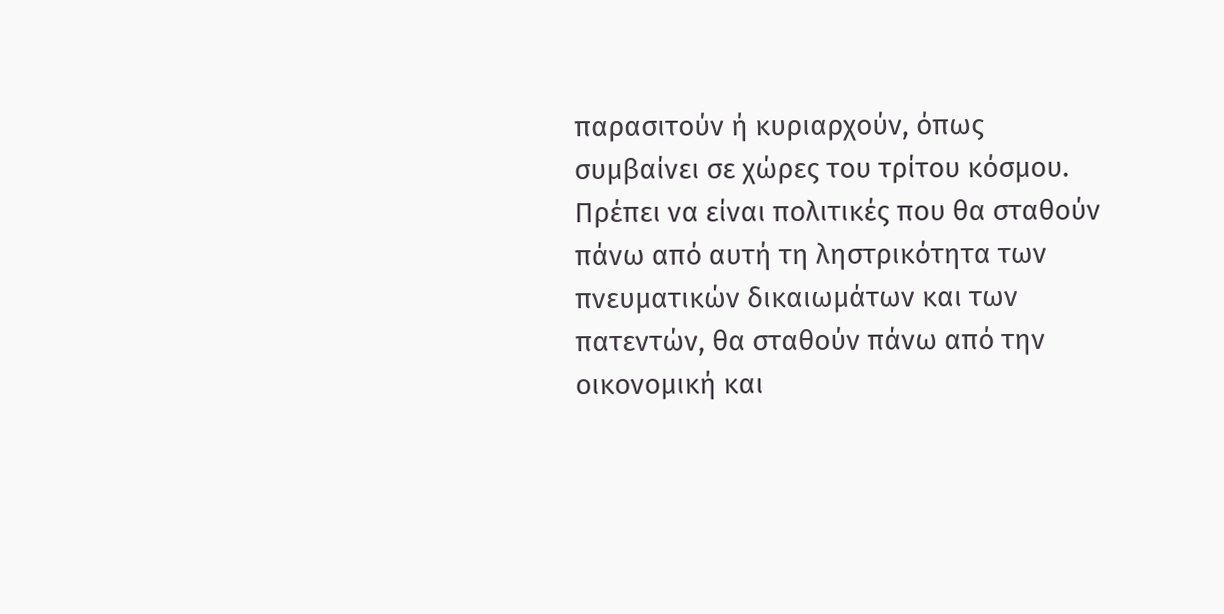παρασιτούν ή κυριαρχούν, όπως συμβαίνει σε χώρες του τρίτου κόσμου. Πρέπει να είναι πολιτικές που θα σταθούν πάνω από αυτή τη ληστρικότητα των πνευματικών δικαιωμάτων και των πατεντών, θα σταθούν πάνω από την οικονομική και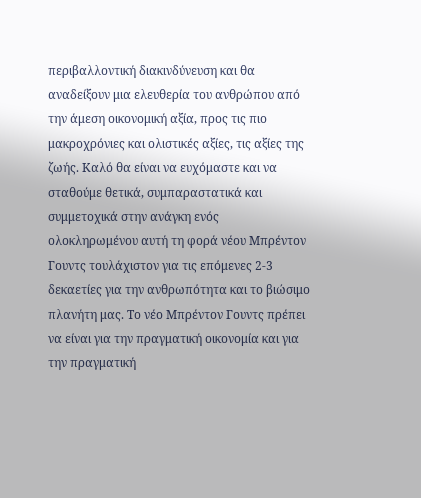περιβαλλοντική διακινδύνευση και θα αναδείξουν μια ελευθερία του ανθρώπου από την άμεση οικονομική αξία, προς τις πιο μακροχρόνιες και ολιστικές αξίες, τις αξίες της ζωής. Καλό θα είναι να ευχόμαστε και να σταθούμε θετικά, συμπαραστατικά και συμμετοχικά στην ανάγκη ενός ολοκληρωμένου αυτή τη φορά νέου Μπρέντον Γουντς τουλάχιστον για τις επόμενες 2-3 δεκαετίες για την ανθρωπότητα και το βιώσιμο πλανήτη μας. Το νέο Μπρέντον Γουντς πρέπει να είναι για την πραγματική οικονομία και για την πραγματική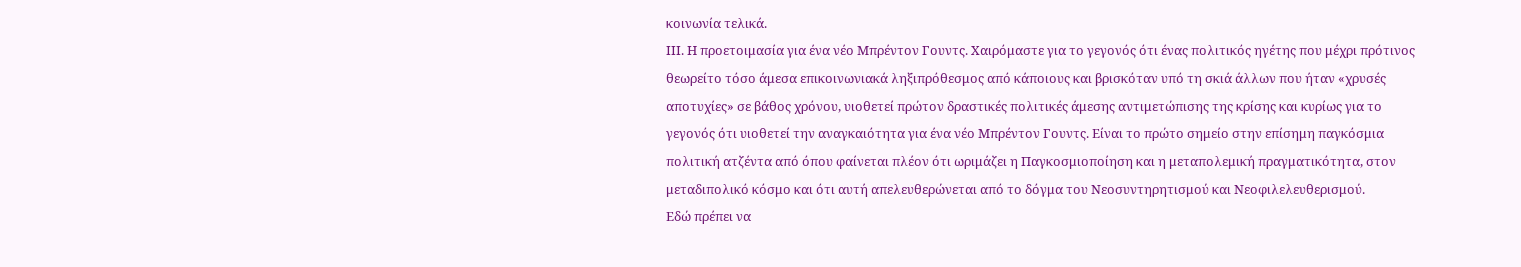κοινωνία τελικά.
ΙΙΙ. Η προετοιμασία για ένα νέο Μπρέντον Γουντς. Χαιρόμαστε για το γεγονός ότι ένας πολιτικός ηγέτης που μέχρι πρότινος θεωρείτο τόσο άμεσα επικοινωνιακά ληξιπρόθεσμος από κάποιους και βρισκόταν υπό τη σκιά άλλων που ήταν «χρυσές αποτυχίες» σε βάθος χρόνου, υιοθετεί πρώτον δραστικές πολιτικές άμεσης αντιμετώπισης της κρίσης και κυρίως για το γεγονός ότι υιοθετεί την αναγκαιότητα για ένα νέο Μπρέντον Γουντς. Είναι το πρώτο σημείο στην επίσημη παγκόσμια πολιτική ατζέντα από όπου φαίνεται πλέον ότι ωριμάζει η Παγκοσμιοποίηση και η μεταπολεμική πραγματικότητα, στον μεταδιπολικό κόσμο και ότι αυτή απελευθερώνεται από το δόγμα του Νεοσυντηρητισμού και Νεοφιλελευθερισμού.
Εδώ πρέπει να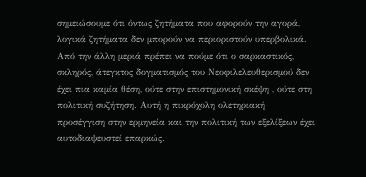σημειώσουμε ότι όντως ζητήματα που αφορούν την αγορά, λογικά ζητήματα δεν μπορούν να περιοριστούν υπερβολικά. Από την άλλη μεριά πρέπει να πούμε ότι ο σαρκαστικός, σκληρός, άτεγκτος δογματισμός του Νεοφιλελευθερισμού δεν έχει πια καμία θέση, ούτε στην επιστημονική σκέψη , ούτε στη πολιτική συζήτηση. Αυτή η πικρόχολη ολετηριακή προσέγγιση στην ερμηνεία και την πολιτική των εξελίξεων έχει αυτοδιαψευστεί επαρκώς.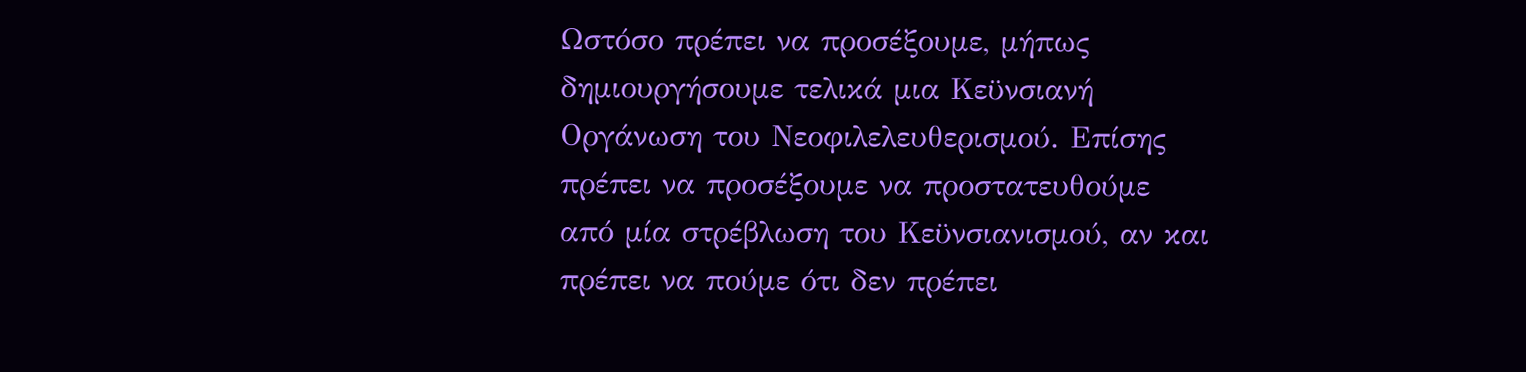Ωστόσο πρέπει να προσέξουμε, μήπως δημιουργήσουμε τελικά μια Κεϋνσιανή Οργάνωση του Νεοφιλελευθερισμού. Επίσης πρέπει να προσέξουμε να προστατευθούμε από μία στρέβλωση του Κεϋνσιανισμού, αν και πρέπει να πούμε ότι δεν πρέπει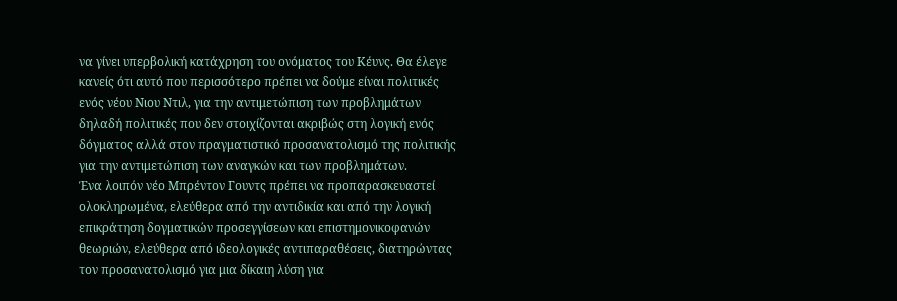να γίνει υπερβολική κατάχρηση του ονόματος του Κέυνς. Θα έλεγε κανείς ότι αυτό που περισσότερο πρέπει να δούμε είναι πολιτικές ενός νέου Νιου Ντιλ, για την αντιμετώπιση των προβλημάτων δηλαδή πολιτικές που δεν στοιχίζονται ακριβώς στη λογική ενός δόγματος αλλά στον πραγματιστικό προσανατολισμό της πολιτικής για την αντιμετώπιση των αναγκών και των προβλημάτων.
Ένα λοιπόν νέο Μπρέντον Γουντς πρέπει να προπαρασκευαστεί ολοκληρωμένα, ελεύθερα από την αντιδικία και από την λογική επικράτηση δογματικών προσεγγίσεων και επιστημονικοφανών θεωριών, ελεύθερα από ιδεολογικές αντιπαραθέσεις, διατηρώντας τον προσανατολισμό για μια δίκαιη λύση για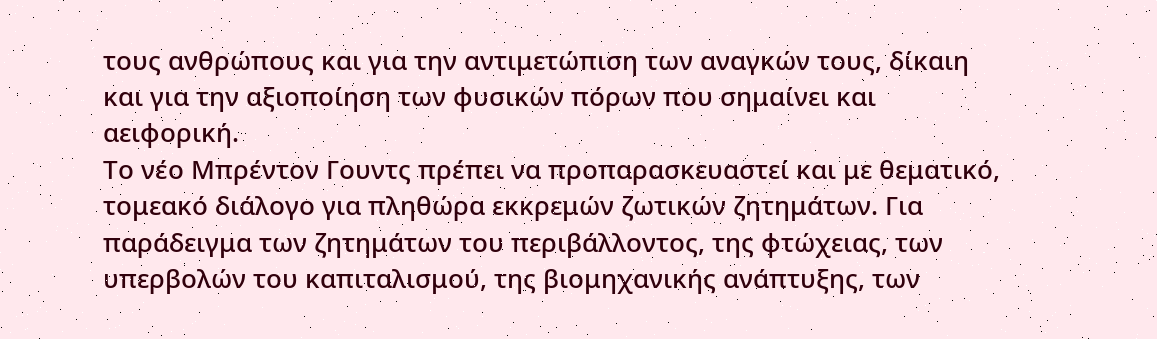τους ανθρώπους και για την αντιμετώπιση των αναγκών τους, δίκαιη και για την αξιοποίηση των φυσικών πόρων που σημαίνει και αειφορική.
Το νέο Μπρέντον Γουντς πρέπει να προπαρασκευαστεί και με θεματικό, τομεακό διάλογο για πληθώρα εκκρεμών ζωτικών ζητημάτων. Για παράδειγμα των ζητημάτων του περιβάλλοντος, της φτώχειας, των υπερβολών του καπιταλισμού, της βιομηχανικής ανάπτυξης, των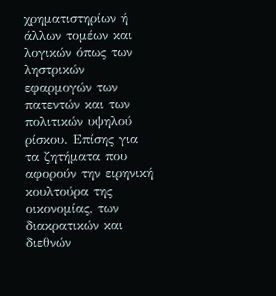χρηματιστηρίων ή άλλων τομέων και λογικών όπως των ληστρικών εφαρμογών των πατεντών και των πολιτικών υψηλού ρίσκου. Επίσης για τα ζητήματα που αφορούν την ειρηνική κουλτούρα της οικονομίας, των διακρατικών και διεθνών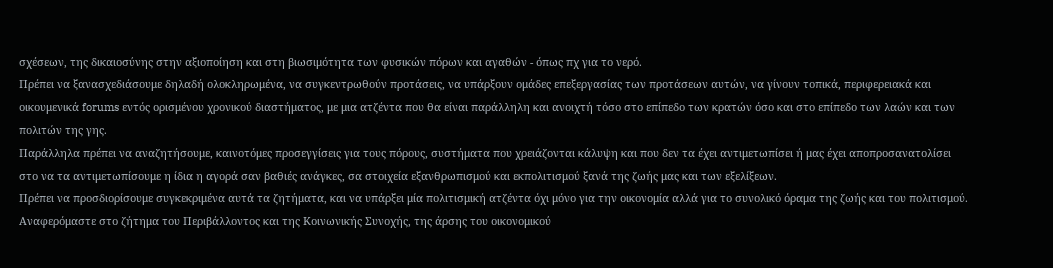σχέσεων, της δικαιοσύνης στην αξιοποίηση και στη βιωσιμότητα των φυσικών πόρων και αγαθών - όπως πχ για το νερό.
Πρέπει να ξανασχεδιάσουμε δηλαδή ολοκληρωμένα, να συγκεντρωθούν προτάσεις, να υπάρξουν ομάδες επεξεργασίας των προτάσεων αυτών, να γίνουν τοπικά, περιφερειακά και οικουμενικά forums εντός ορισμένου χρονικού διαστήματος, με μια ατζέντα που θα είναι παράλληλη και ανοιχτή τόσο στο επίπεδο των κρατών όσο και στο επίπεδο των λαών και των πολιτών της γης.
Παράλληλα πρέπει να αναζητήσουμε, καινοτόμες προσεγγίσεις για τους πόρους, συστήματα που χρειάζονται κάλυψη και που δεν τα έχει αντιμετωπίσει ή μας έχει αποπροσανατολίσει στο να τα αντιμετωπίσουμε η ίδια η αγορά σαν βαθιές ανάγκες, σα στοιχεία εξανθρωπισμού και εκπολιτισμού ξανά της ζωής μας και των εξελίξεων.
Πρέπει να προσδιορίσουμε συγκεκριμένα αυτά τα ζητήματα, και να υπάρξει μία πολιτισμική ατζέντα όχι μόνο για την οικονομία αλλά για το συνολικό όραμα της ζωής και του πολιτισμού. Αναφερόμαστε στο ζήτημα του Περιβάλλοντος και της Κοινωνικής Συνοχής, της άρσης του οικονομικού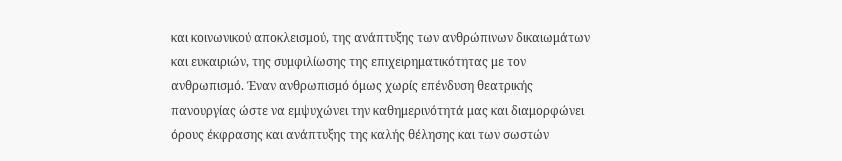και κοινωνικού αποκλεισμού, της ανάπτυξης των ανθρώπινων δικαιωμάτων και ευκαιριών, της συμφιλίωσης της επιχειρηματικότητας με τον ανθρωπισμό. Έναν ανθρωπισμό όμως χωρίς επένδυση θεατρικής πανουργίας ώστε να εμψυχώνει την καθημερινότητά μας και διαμορφώνει όρους έκφρασης και ανάπτυξης της καλής θέλησης και των σωστών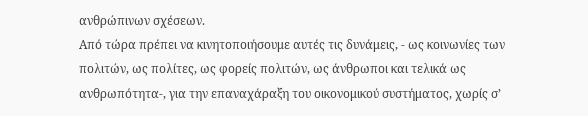ανθρώπινων σχέσεων.
Από τώρα πρέπει να κινητοποιήσουμε αυτές τις δυνάμεις, - ως κοινωνίες των πολιτών, ως πολίτες, ως φορείς πολιτών, ως άνθρωποι και τελικά ως ανθρωπότητα-, για την επαναχάραξη του οικονομικού συστήματος, χωρίς σ’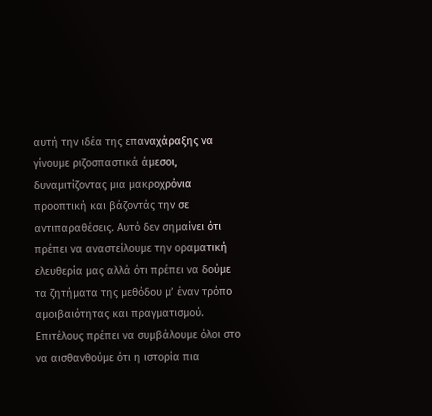αυτή την ιδέα της επαναχάραξης να γίνουμε ριζοσπαστικά άμεσοι, δυναμιτίζοντας μια μακροχρόνια προοπτική και βάζοντάς την σε αντιπαραθέσεις. Αυτό δεν σημαίνει ότι πρέπει να αναστείλουμε την οραματική ελευθερία μας αλλά ότι πρέπει να δούμε τα ζητήματα της μεθόδου μ’ έναν τρόπο αμοιβαιότητας και πραγματισμού.
Επιτέλους πρέπει να συμβάλουμε όλοι στο να αισθανθούμε ότι η ιστορία πια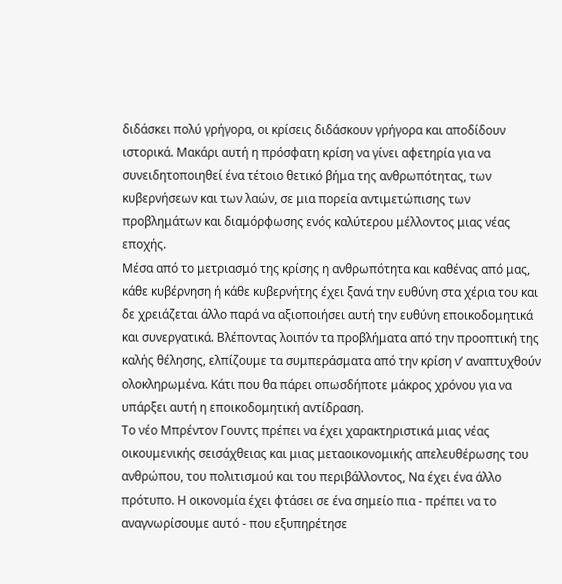διδάσκει πολύ γρήγορα, οι κρίσεις διδάσκουν γρήγορα και αποδίδουν ιστορικά. Μακάρι αυτή η πρόσφατη κρίση να γίνει αφετηρία για να συνειδητοποιηθεί ένα τέτοιο θετικό βήμα της ανθρωπότητας, των κυβερνήσεων και των λαών, σε μια πορεία αντιμετώπισης των προβλημάτων και διαμόρφωσης ενός καλύτερου μέλλοντος μιας νέας εποχής.
Μέσα από το μετριασμό της κρίσης η ανθρωπότητα και καθένας από μας, κάθε κυβέρνηση ή κάθε κυβερνήτης έχει ξανά την ευθύνη στα χέρια του και δε χρειάζεται άλλο παρά να αξιοποιήσει αυτή την ευθύνη εποικοδομητικά και συνεργατικά. Βλέποντας λοιπόν τα προβλήματα από την προοπτική της καλής θέλησης, ελπίζουμε τα συμπεράσματα από την κρίση ν’ αναπτυχθούν ολοκληρωμένα. Κάτι που θα πάρει οπωσδήποτε μάκρος χρόνου για να υπάρξει αυτή η εποικοδομητική αντίδραση.
Το νέο Μπρέντον Γουντς πρέπει να έχει χαρακτηριστικά μιας νέας οικουμενικής σεισάχθειας και μιας μεταοικονομικής απελευθέρωσης του ανθρώπου, του πολιτισμού και του περιβάλλοντος, Να έχει ένα άλλο πρότυπο. Η οικονομία έχει φτάσει σε ένα σημείο πια - πρέπει να το αναγνωρίσουμε αυτό - που εξυπηρέτησε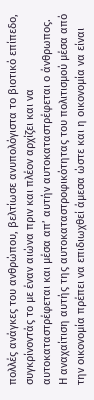πολλές ανάγκες του ανθρώπου, βελτίωσε ανυπολόγιστα το βιοτικό επίπεδο, συγκρίνοντάς το με έναν αιώνα πριν και πλέον αρχίζει και να αυτοκαταστρέφεται και μέσα απ’ αυτήν αυτοκαταστρέφεται ο άνθρωπος.
Η αναχαίτιση αυτής της αυτοκαταστροφικότητας του πολιτισμού μέσα από την οικονομία πρέπει να επιδιωχθεί άμεσα ώστε και η οικονομία να είναι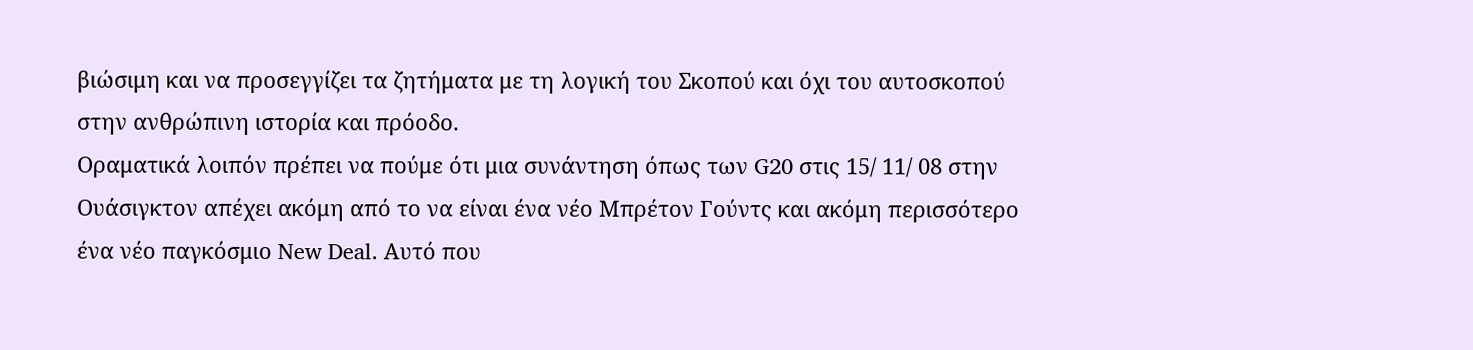βιώσιμη και να προσεγγίζει τα ζητήματα με τη λογική του Σκοπού και όχι του αυτοσκοπού στην ανθρώπινη ιστορία και πρόοδο.
Οραματικά λοιπόν πρέπει να πούμε ότι μια συνάντηση όπως των G20 στις 15/ 11/ 08 στην Ουάσιγκτον απέχει ακόμη από το να είναι ένα νέο Μπρέτον Γούντς και ακόμη περισσότερο ένα νέο παγκόσμιο New Deal. Αυτό που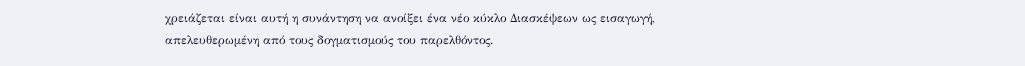χρειάζεται είναι αυτή η συνάντηση να ανοίξει ένα νέο κύκλο Διασκέψεων ως εισαγωγή, απελευθερωμένη από τους δογματισμούς του παρελθόντος.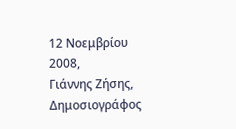12 Νοεμβρίου 2008,
Γιάννης Ζήσης, Δημοσιογράφος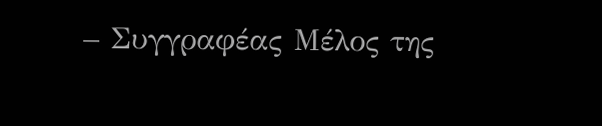– Συγγραφέας Μέλος της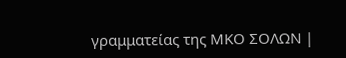γραμματείας της ΜΚΟ ΣΟΛΩΝ |